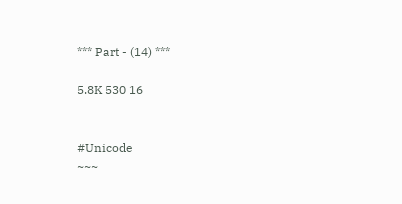*** Part - (14) ***

5.8K 530 16


#Unicode
~~~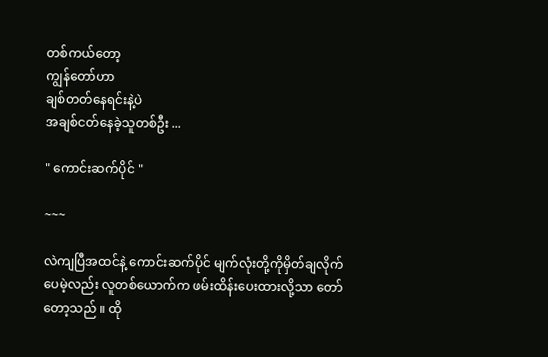တစ်ကယ်တော့
ကျွန်တော်ဟာ
ချစ်တတ်နေရင်းနဲ့ပဲ
အချစ်ငတ်နေခဲ့သူတစ်ဦး ...

" ကောင်းဆက်ပိုင် "

~~~

လဲကျပြီအထင်နဲ့ ကောင်းဆက်ပိုင် မျက်လုံးတို့ကိုမှိတ်ချလိုက်ပေမဲ့လည်း လူတစ်ယောက်က ဖမ်းထိန်းပေးထားလို့သာ တော်တော့သည် ။ ထို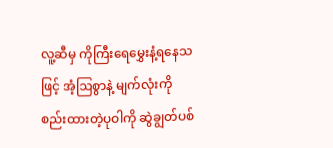လူ့ဆီမှ ကိုကြီးရေမွှေးနံ့ရနေသဖြင့် အံ့ဩစွာနဲ့ မျက်လုံးကိုစည်းထားတဲ့ပုဝါကို ဆွဲချွတ်ပစ်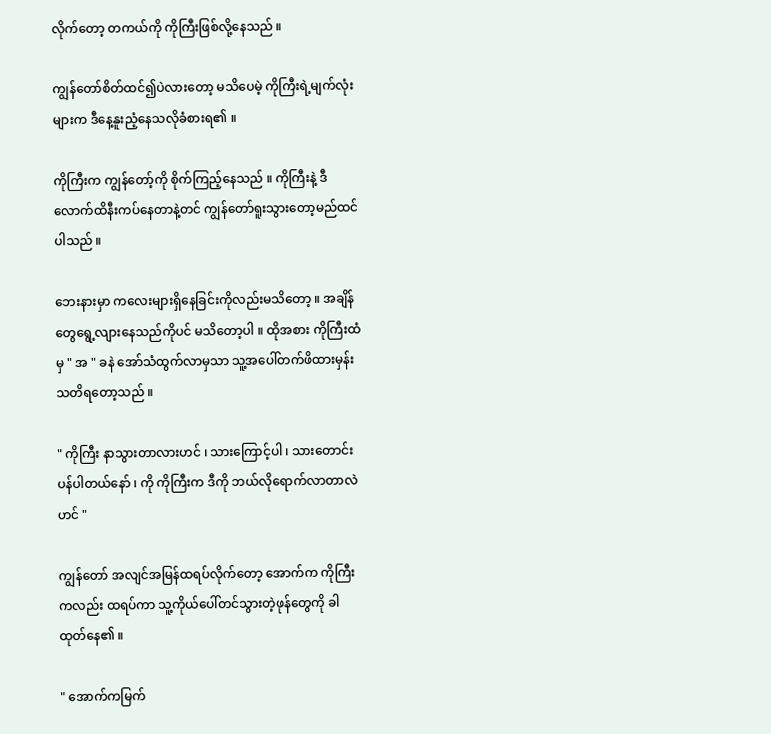လိုက်တော့ တကယ်ကို ကိုကြီးဖြစ်လို့နေသည် ။

ကျွန်တော်စိတ်ထင်၍ပဲလားတော့ မသိပေမဲ့ ကိုကြီးရဲ့မျက်လုံးများက ဒီနေ့နူးညံ့နေသလိုခံစားရ၏ ။

ကိုကြီးက ကျွန်တော့်ကို စိုက်ကြည့်နေသည် ။ ကိုကြီးနဲ့ ဒီလောက်ထိနီးကပ်နေတာနဲ့တင် ကျွန်တော်ရူးသွားတော့မည်ထင်ပါသည် ။

ဘေးနားမှာ ကလေးများရှိနေခြင်းကိုလည်းမသိတော့ ။ အချိန်တွေရွေ့လျားနေသည်ကိုပင် မသိတော့ပါ ။ ထိုအစား ကိုကြီးထံမှ " အ " ခနဲ အော်သံထွက်လာမှသာ သူ့အပေါ်တက်ဖိထားမှန်းသတိရတော့သည် ။

" ကိုကြီး နာသွားတာလားဟင် ၊ သားကြောင့်ပါ ၊ သားတောင်းပန်ပါတယ်နော် ၊ ကို ကိုကြီးက ဒီကို ဘယ်လိုရောက်လာတာလဲဟင် "

ကျွန်တော် အလျင်အမြန်ထရပ်လိုက်တော့ အောက်က ကိုကြီးကလည်း ထရပ်ကာ သူ့ကိုယ်ပေါ်တင်သွားတဲ့ဖုန်တွေကို ခါထုတ်နေ၏ ။

" အောက်ကမြက်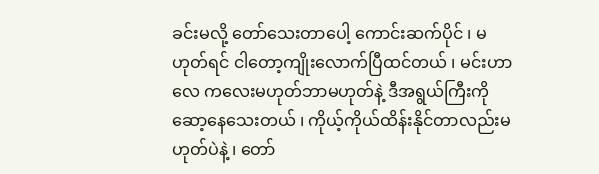ခင်းမလို့ တော်သေးတာပေါ့ ကောင်းဆက်ပိုင် ၊ မဟုတ်ရင် ငါတော့ကျိုးလောက်ပြီထင်တယ် ၊ မင်းဟာလေ ကလေးမဟုတ်ဘာမဟုတ်နဲ့ ဒီအရွယ်ကြီးကို ဆော့နေသေးတယ် ၊ ကိုယ့်ကိုယ်ထိန်းနိုင်တာလည်းမဟုတ်ပဲနဲ့ ၊ တော်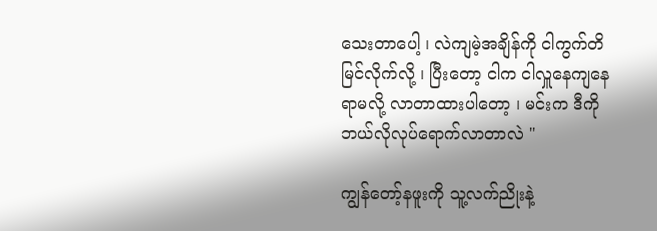သေးတာပေါ့ ၊ လဲကျမဲ့အချိန်ကို ငါကွက်တိမြင်လိုက်လို့ ၊ ပြီးတော့ ငါက ငါလှူနေကျနေရာမလို့ လာတာထားပါတော့ ၊ မင်းက ဒီကို ဘယ်လိုလုပ်ရောက်လာတာလဲ "

ကျွန်တော့်နဖူးကို သူ့လက်ညိုးနဲ့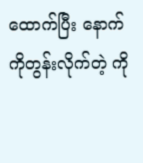ထောက်ပြီး နောက်ကိုတွန်းလိုက်တဲ့ ကို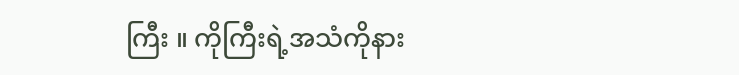ကြီး ။ ကိုကြီးရဲ့အသံကိုနား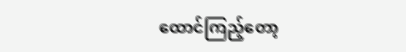ထောင်ကြည့်တော့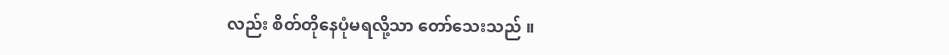လည်း စိတ်တိုနေပုံမရလို့သာ တော်သေးသည် ။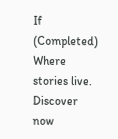If (Completed) Where stories live. Discover now